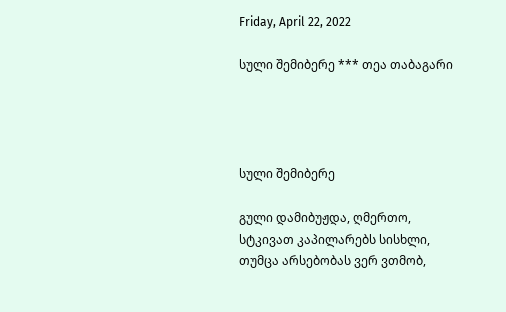Friday, April 22, 2022

სული შემიბერე *** თეა თაბაგარი




სული შემიბერე

გული დამიბუჟდა, ღმერთო,
სტკივათ კაპილარებს სისხლი,
თუმცა არსებობას ვერ ვთმობ,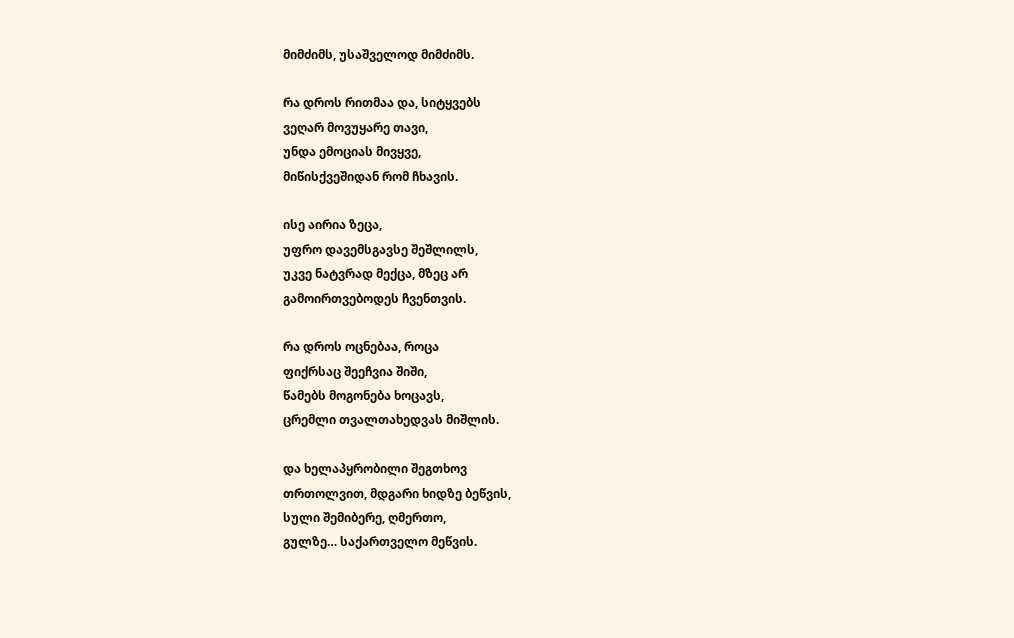მიმძიმს, უსაშველოდ მიმძიმს.

რა დროს რითმაა და, სიტყვებს
ვეღარ მოვუყარე თავი,
უნდა ემოციას მივყვე,
მიწისქვეშიდან რომ ჩხავის.

ისე აირია ზეცა,
უფრო დავემსგავსე შეშლილს,
უკვე ნატვრად მექცა, მზეც არ
გამოირთვებოდეს ჩვენთვის.

რა დროს ოცნებაა, როცა
ფიქრსაც შეეჩვია შიში,
წამებს მოგონება ხოცავს,
ცრემლი თვალთახედვას მიშლის.

და ხელაპყრობილი შეგთხოვ
თრთოლვით, მდგარი ხიდზე ბეწვის,
სული შემიბერე, ღმერთო,
გულზე… საქართველო მეწვის.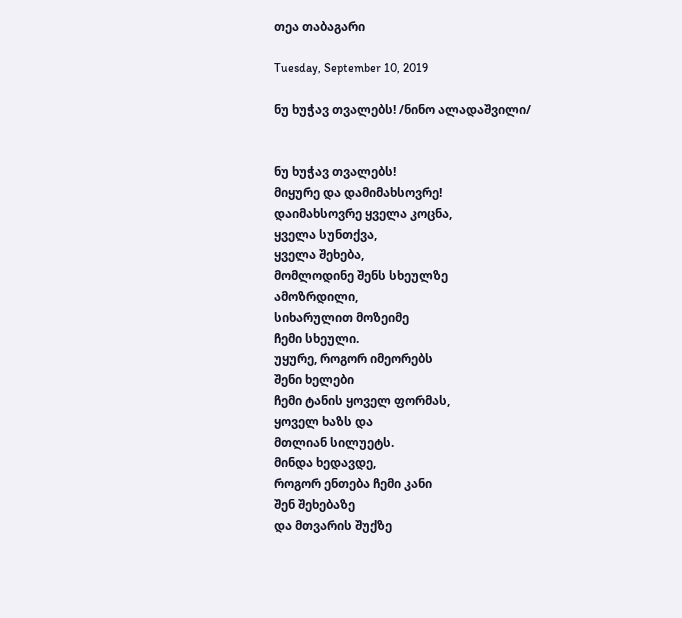თეა თაბაგარი

Tuesday, September 10, 2019

ნუ ხუჭავ თვალებს! /ნინო ალადაშვილი/


ნუ ხუჭავ თვალებს!
მიყურე და დამიმახსოვრე!
დაიმახსოვრე ყველა კოცნა,
ყველა სუნთქვა,
ყველა შეხება,
მომლოდინე შენს სხეულზე
ამოზრდილი,
სიხარულით მოზეიმე
ჩემი სხეული.
უყურე, როგორ იმეორებს
შენი ხელები
ჩემი ტანის ყოველ ფორმას,
ყოველ ხაზს და
მთლიან სილუეტს.
მინდა ხედავდე,
როგორ ენთება ჩემი კანი
შენ შეხებაზე
და მთვარის შუქზე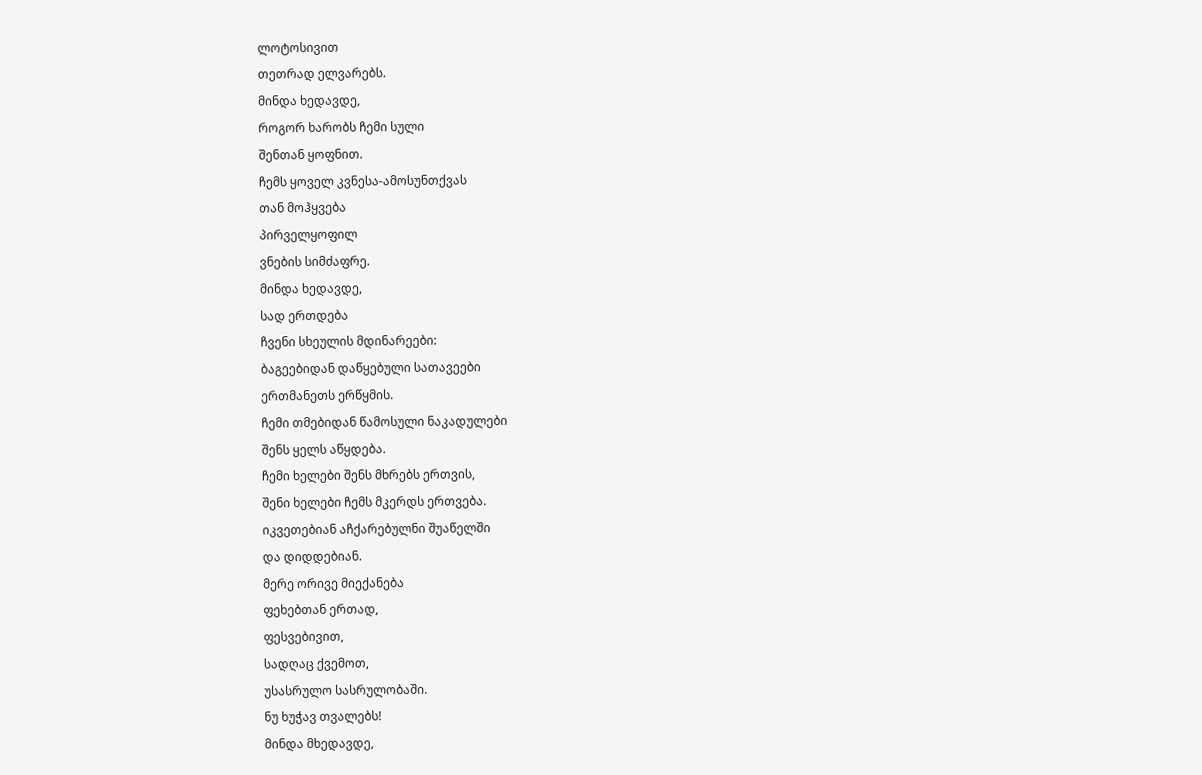ლოტოსივით
თეთრად ელვარებს.
მინდა ხედავდე,
როგორ ხარობს ჩემი სული
შენთან ყოფნით.
ჩემს ყოველ კვნესა-ამოსუნთქვას
თან მოჰყვება
პირველყოფილ
ვნების სიმძაფრე.
მინდა ხედავდე,
სად ერთდება
ჩვენი სხეულის მდინარეები:
ბაგეებიდან დაწყებული სათავეები
ერთმანეთს ერწყმის.
ჩემი თმებიდან წამოსული ნაკადულები
შენს ყელს აწყდება.
ჩემი ხელები შენს მხრებს ერთვის,
შენი ხელები ჩემს მკერდს ერთვება.
იკვეთებიან აჩქარებულნი შუაწელში
და დიდდებიან.
მერე ორივე მიექანება
ფეხებთან ერთად,
ფესვებივით,
სადღაც ქვემოთ,
უსასრულო სასრულობაში.
ნუ ხუჭავ თვალებს!
მინდა მხედავდე,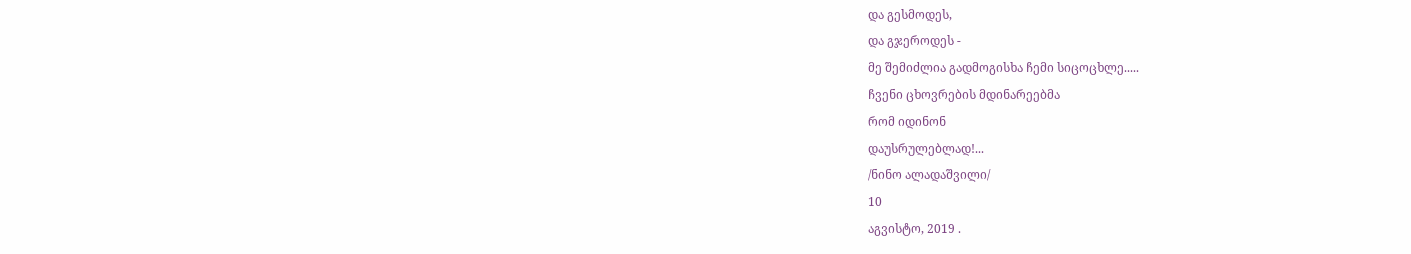და გესმოდეს,
და გჯეროდეს -
მე შემიძლია გადმოგისხა ჩემი სიცოცხლე.....
ჩვენი ცხოვრების მდინარეებმა
რომ იდინონ
დაუსრულებლად!...
/ნინო ალადაშვილი/
10
აგვისტო, 2019 .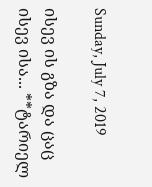Sunday, July 7, 2019

ისევ ის გზა და ცაც ისევ ისა... **ტარიელ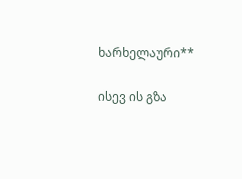ხარხელაური**

ისევ ის გზა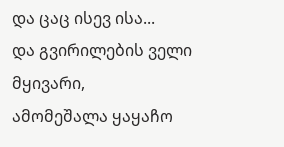და ცაც ისევ ისა...
და გვირილების ველი მყივარი,
ამომეშალა ყაყაჩო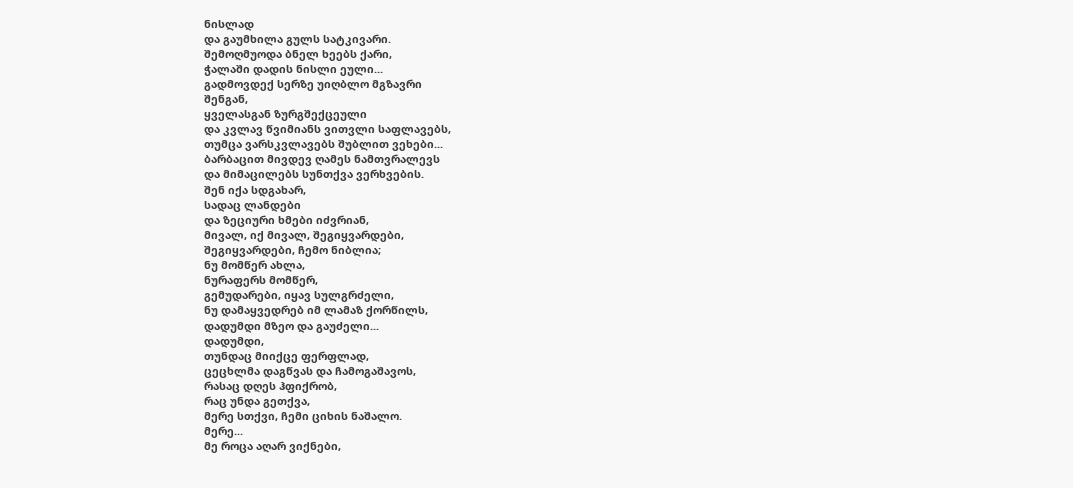ნისლად
და გაუმხილა გულს სატკივარი.
შემოღმუოდა ბნელ ხეებს ქარი,
ჭალაში დადის ნისლი ეული...
გადმოვდექ სერზე უიღბლო მგზავრი
შენგან,
ყველასგან ზურგშექცეული
და კვლავ წვიმიანს ვითვლი საფლავებს,
თუმცა ვარსკვლავებს შუბლით ვეხები...
ბარბაცით მივდევ ღამეს ნამთვრალევს
და მიმაცილებს სუნთქვა ვერხვების.
შენ იქა სდგახარ,
სადაც ლანდები
და ზეციური ხმები იძვრიან,
მივალ, იქ მივალ, შეგიყვარდები,
შეგიყვარდები, ჩემო ნიბლია;
ნუ მომწერ ახლა,
ნურაფერს მომწერ,
გემუდარები, იყავ სულგრძელი,
ნუ დამაყვედრებ იმ ლამაზ ქორწილს,
დადუმდი მზეო და გაუძელი...
დადუმდი,
თუნდაც მიიქცე ფერფლად,
ცეცხლმა დაგწვას და ჩამოგაშავოს,
რასაც დღეს ჰფიქრობ,
რაც უნდა გეთქვა,
მერე სთქვი, ჩემი ციხის ნაშალო.
მერე...
მე როცა აღარ ვიქნები,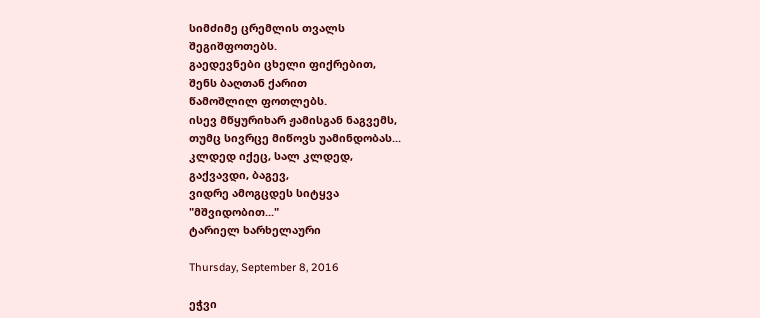სიმძიმე ცრემლის თვალს
შეგიშფოთებს.
გაედევნები ცხელი ფიქრებით,
შენს ბაღთან ქარით
წამოშლილ ფოთლებს.
ისევ მწყურიხარ ჟამისგან ნაგვემს,
თუმც სივრცე მიწოვს უამინდობას...
კლდედ იქეც, სალ კლდედ,
გაქვავდი, ბაგევ,
ვიდრე ამოგცდეს სიტყვა
"მშვიდობით..."
ტარიელ ხარხელაური

Thursday, September 8, 2016

ეჭვი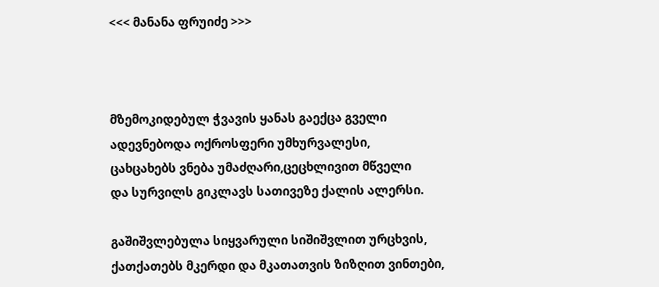<<< მანანა ფრუიძე >>>



მზემოკიდებულ ჭვავის ყანას გაექცა გველი
ადევნებოდა ოქროსფერი უმხურვალესი,
ცახცახებს ვნება უმაძღარი,ცეცხლივით მწველი
და სურვილს გიკლავს სათივეზე ქალის ალერსი.

გაშიშვლებულა სიყვარული სიშიშვლით ურცხვის,
ქათქათებს მკერდი და მკათათვის ზიზღით ვინთები,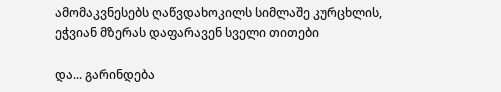ამომაკვნესებს ღაწვდახოკილს სიმლაშე კურცხლის,
ეჭვიან მზერას დაფარავენ სველი თითები

და... გარინდება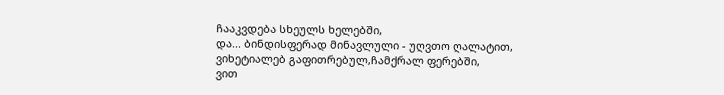ჩააკვდება სხეულს ხელებში,
და... ბინდისფერად მინავლული - უღვთო ღალატით,
ვიხეტიალებ გაფითრებულ,ჩამქრალ ფერებში,
ვით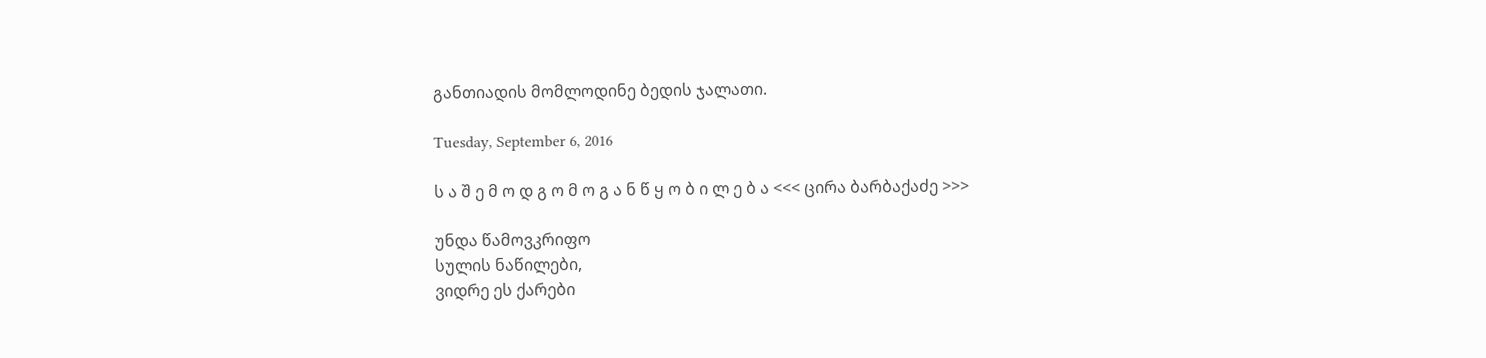განთიადის მომლოდინე ბედის ჯალათი.

Tuesday, September 6, 2016

ს ა შ ე მ ო დ გ ო მ ო გ ა ნ წ ყ ო ბ ი ლ ე ბ ა <<< ცირა ბარბაქაძე >>>

უნდა წამოვკრიფო
სულის ნაწილები,
ვიდრე ეს ქარები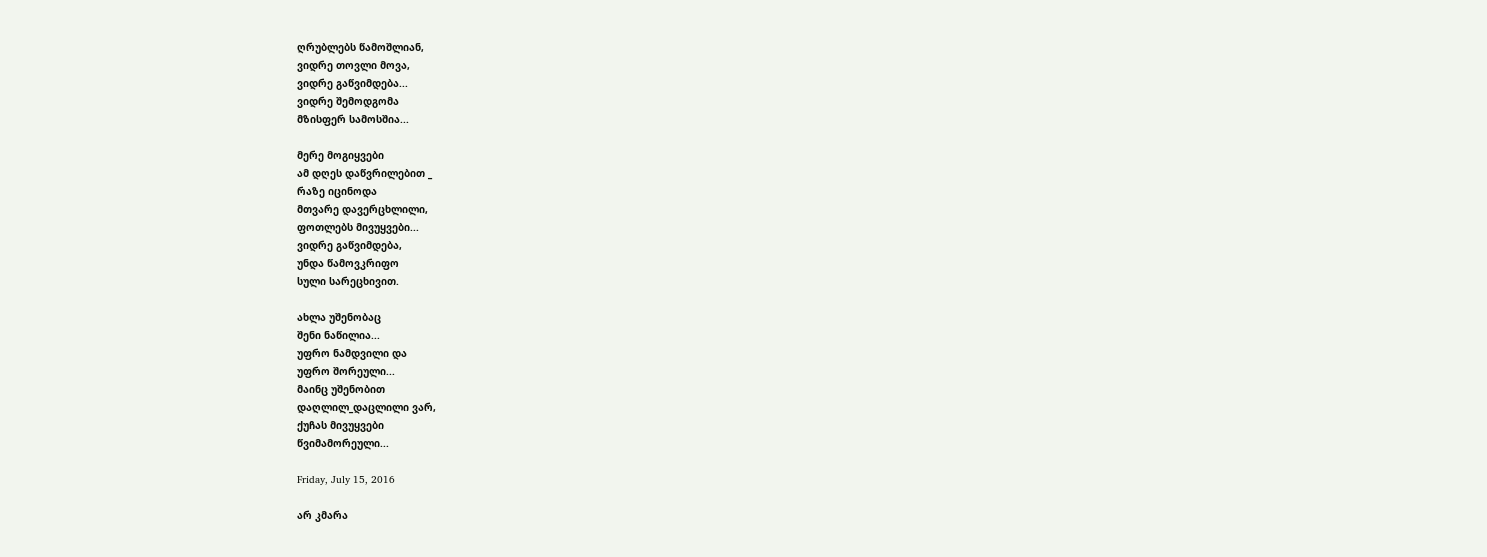ღრუბლებს წამოშლიან,
ვიდრე თოვლი მოვა,
ვიდრე გაწვიმდება...
ვიდრე შემოდგომა
მზისფერ სამოსშია...

მერე მოგიყვები
ამ დღეს დაწვრილებით _
რაზე იცინოდა
მთვარე დავერცხლილი,
ფოთლებს მივუყვები...
ვიდრე გაწვიმდება,
უნდა წამოვკრიფო
სული სარეცხივით.

ახლა უშენობაც
შენი ნაწილია...
უფრო ნამდვილი და
უფრო შორეული...
მაინც უშენობით
დაღლილ_დაცლილი ვარ,
ქუჩას მივუყვები
წვიმამორეული...

Friday, July 15, 2016

არ კმარა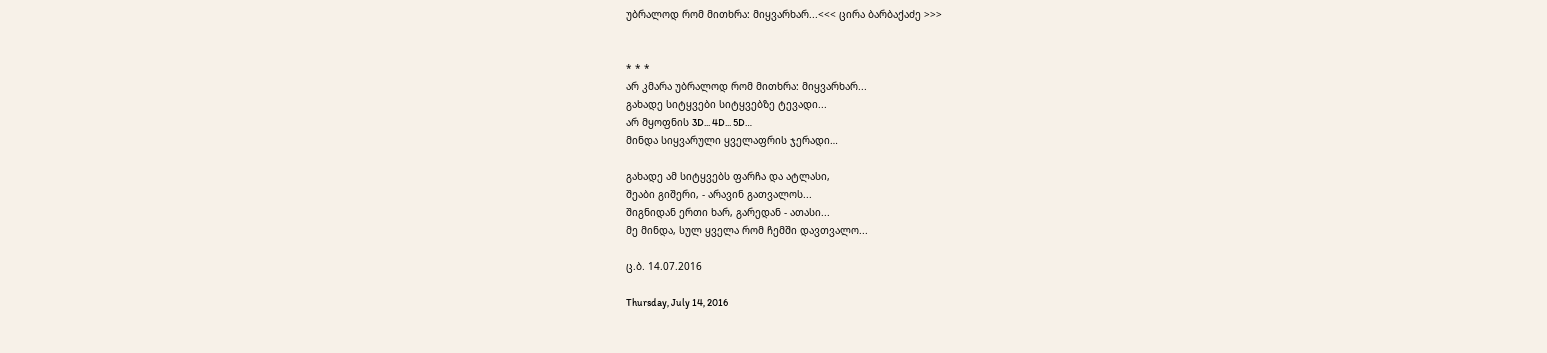უბრალოდ რომ მითხრა: მიყვარხარ...<<< ცირა ბარბაქაძე >>>


* * *
არ კმარა უბრალოდ რომ მითხრა: მიყვარხარ...
გახადე სიტყვები სიტყვებზე ტევადი...
არ მყოფნის 3D... 4D... 5D…
მინდა სიყვარული ყველაფრის ჯერადი…

გახადე ამ სიტყვებს ფარჩა და ატლასი,
შეაბი გიშერი, - არავინ გათვალოს...
შიგნიდან ერთი ხარ, გარედან - ათასი...
მე მინდა, სულ ყველა რომ ჩემში დავთვალო...

ც.ბ. 14.07.2016

Thursday, July 14, 2016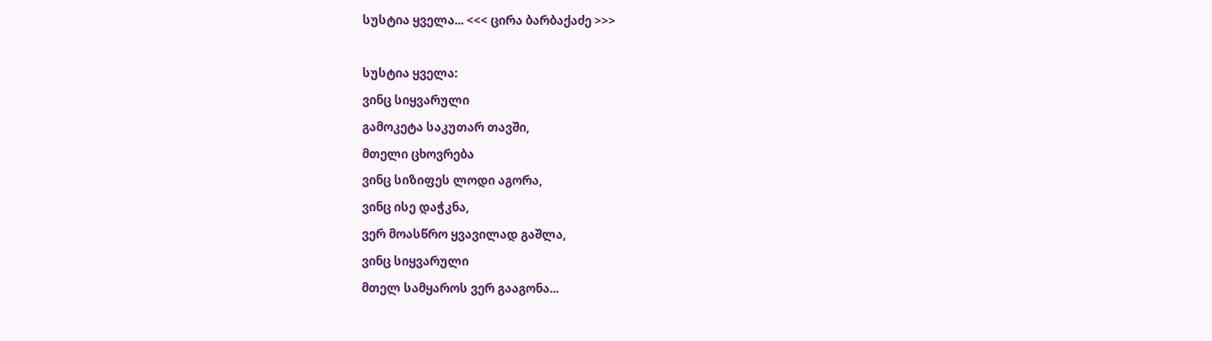სუსტია ყველა... <<< ცირა ბარბაქაძე >>>

სუსტია ყველა:
ვინც სიყვარული
გამოკეტა საკუთარ თავში,
მთელი ცხოვრება
ვინც სიზიფეს ლოდი აგორა,
ვინც ისე დაჭკნა,
ვერ მოასწრო ყვავილად გაშლა,
ვინც სიყვარული
მთელ სამყაროს ვერ გააგონა...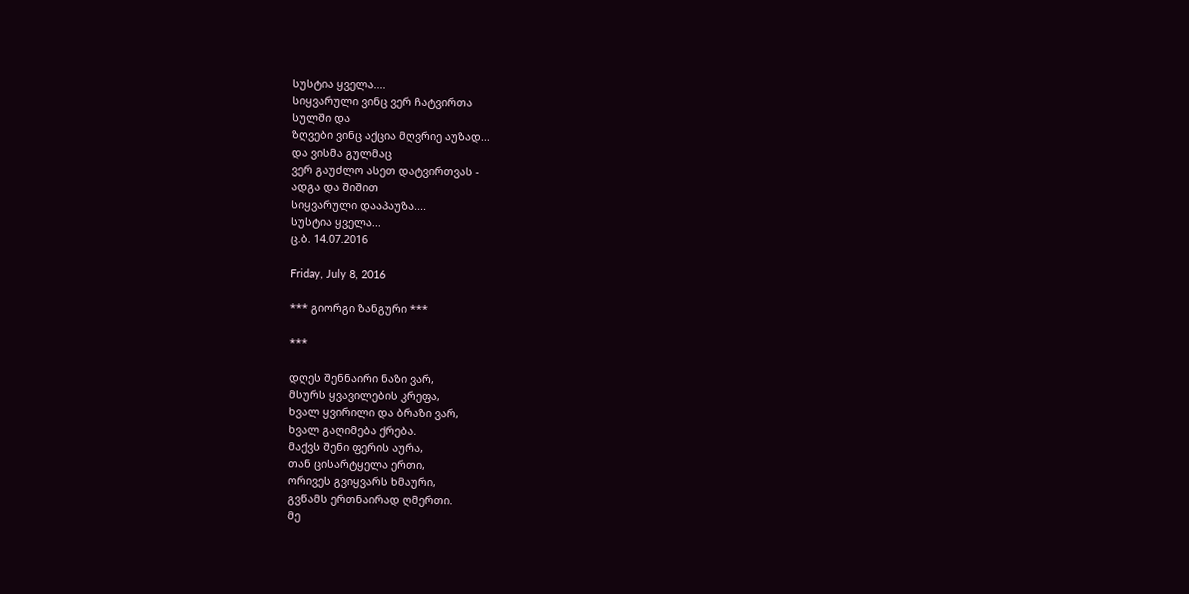სუსტია ყველა....
სიყვარული ვინც ვერ ჩატვირთა
სულში და
ზღვები ვინც აქცია მღვრიე აუზად...
და ვისმა გულმაც
ვერ გაუძლო ასეთ დატვირთვას -
ადგა და შიშით
სიყვარული დააპაუზა....
სუსტია ყველა...
ც.ბ. 14.07.2016

Friday, July 8, 2016

*** გიორგი ზანგური ***

***

დღეს შენნაირი ნაზი ვარ,
მსურს ყვავილების კრეფა,
ხვალ ყვირილი და ბრაზი ვარ,
ხვალ გაღიმება ქრება.
მაქვს შენი ფერის აურა,
თან ცისარტყელა ერთი,
ორივეს გვიყვარს ხმაური,
გვწამს ერთნაირად ღმერთი.
მე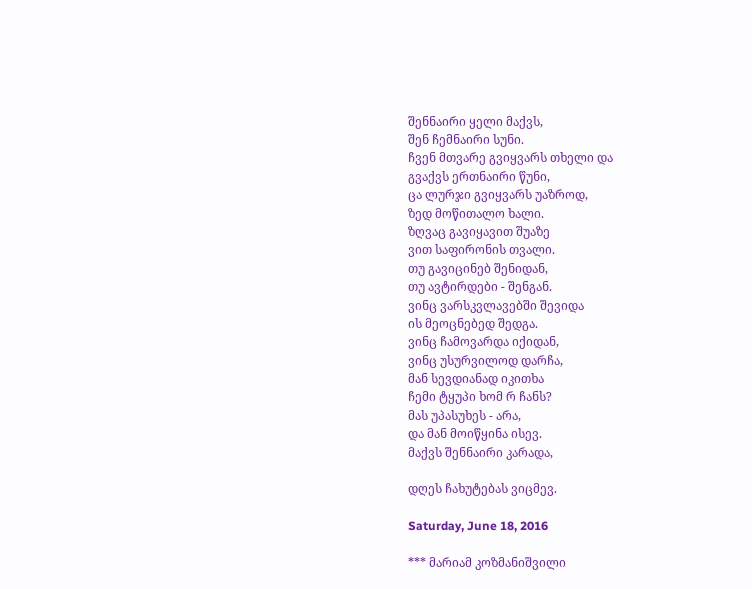შენნაირი ყელი მაქვს,
შენ ჩემნაირი სუნი.
ჩვენ მთვარე გვიყვარს თხელი და
გვაქვს ერთნაირი წუნი,
ცა ლურჯი გვიყვარს უაზროდ,
ზედ მოწითალო ხალი.
ზღვაც გავიყავით შუაზე
ვით საფირონის თვალი.
თუ გავიცინებ შენიდან,
თუ ავტირდები - შენგან.
ვინც ვარსკვლავებში შევიდა
ის მეოცნებედ შედგა.
ვინც ჩამოვარდა იქიდან,
ვინც უსურვილოდ დარჩა,
მან სევდიანად იკითხა
ჩემი ტყუპი ხომ რ ჩანს?
მას უპასუხეს - არა,
და მან მოიწყინა ისევ.
მაქვს შენნაირი კარადა,

დღეს ჩახუტებას ვიცმევ.

Saturday, June 18, 2016

*** მარიამ კოზმანიშვილი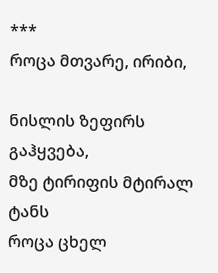***
როცა მთვარე, ირიბი,

ნისლის ზეფირს გაჰყვება,
მზე ტირიფის მტირალ ტანს
როცა ცხელ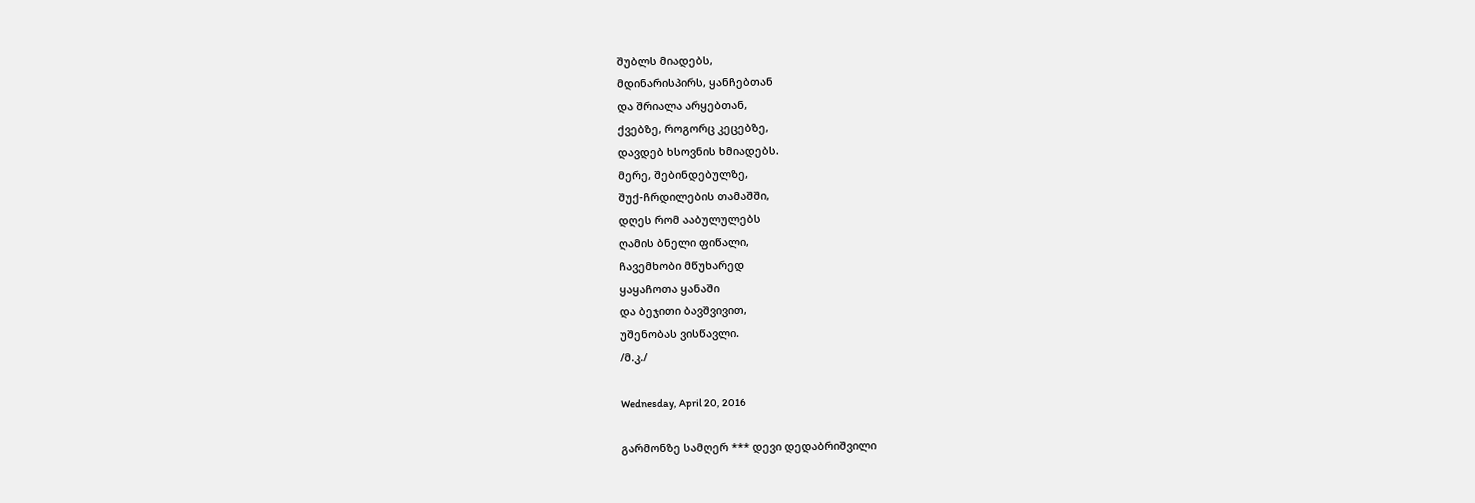შუბლს მიადებს,
მდინარისპირს, ყანჩებთან
და შრიალა არყებთან,
ქვებზე, როგორც კეცებზე,
დავდებ ხსოვნის ხმიადებს.
მერე, შებინდებულზე,
შუქ-ჩრდილების თამაშში,
დღეს რომ ააბულულებს
ღამის ბნელი ფიწალი,
ჩავემხობი მწუხარედ
ყაყაჩოთა ყანაში
და ბეჯითი ბავშვივით,
უშენობას ვისწავლი.
/მ.კ./

Wednesday, April 20, 2016

გარმონზე სამღერ *** დევი დედაბრიშვილი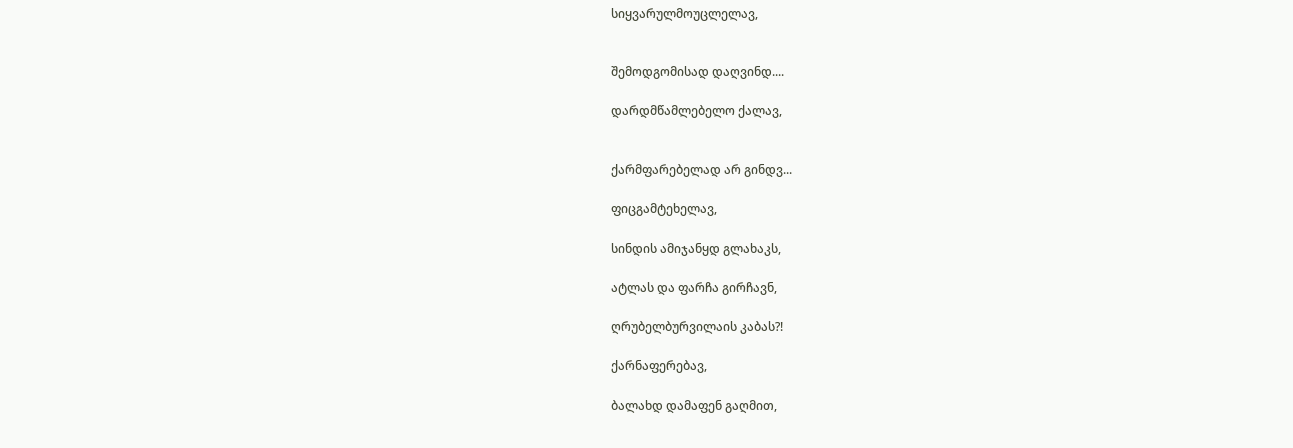სიყვარულმოუცლელავ,


შემოდგომისად დაღვინდ....

დარდმწამლებელო ქალავ,


ქარმფარებელად არ გინდვ...

ფიცგამტეხელავ,

სინდის ამიჯანყდ გლახაკს,

ატლას და ფარჩა გირჩავნ,

ღრუბელბურვილაის კაბას?!

ქარნაფერებავ,

ბალახდ დამაფენ გაღმით,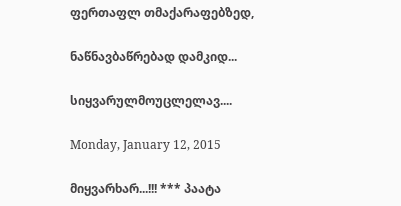ფერთაფლ თმაქარაფებზედ,

ნაწნავბაწრებად დამკიდ...

სიყვარულმოუცლელავ....

Monday, January 12, 2015

მიყვარხარ...!!! *** პაატა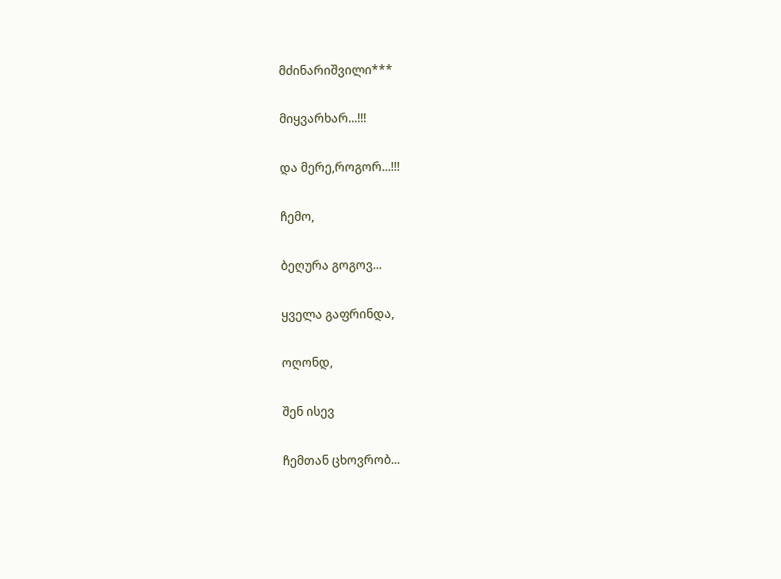მძინარიშვილი***

მიყვარხარ...!!!

და მერე,როგორ...!!!

ჩემო,

ბეღურა გოგოვ...

ყველა გაფრინდა,

ოღონდ,

შენ ისევ

ჩემთან ცხოვრობ...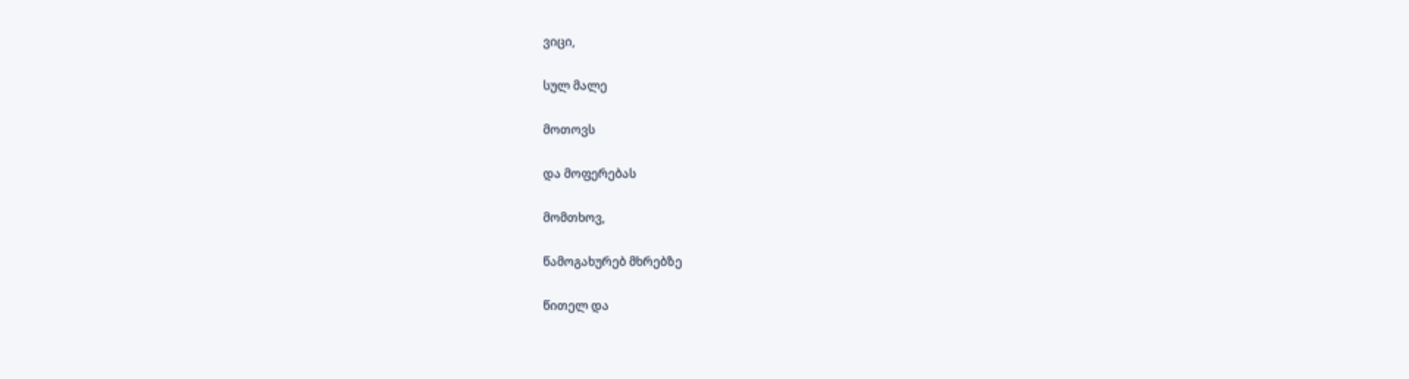ვიცი,

სულ მალე

მოთოვს

და მოფერებას

მომთხოვ,

წამოგახურებ მხრებზე

წითელ და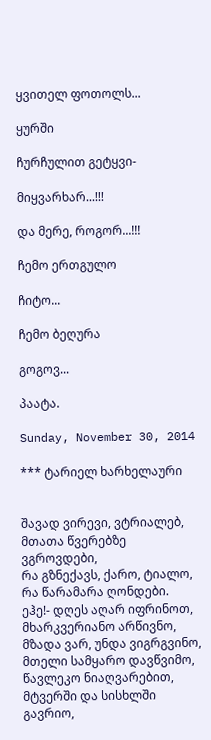ყვითელ ფოთოლს...

ყურში

ჩურჩულით გეტყვი-

მიყვარხარ...!!!

და მერე, როგორ...!!!

ჩემო ერთგულო

ჩიტო...

ჩემო ბეღურა

გოგოვ...

პაატა.

Sunday, November 30, 2014

*** ტარიელ ხარხელაური


შავად ვირევი, ვტრიალებ,
მთათა წვერებზე ვგროვდები,
რა გზნექავს, ქარო, ტიალო,
რა წარამარა ღონდები.
ეჰე!- დღეს აღარ იფრინოთ,
მხარკვერიანო არწივნო,
მზადა ვარ, უნდა ვიგრგვინო,
მთელი სამყარო დავწვიმო,
წავლეკო ნიაღვარებით,
მტვერში და სისხლში გავრიო,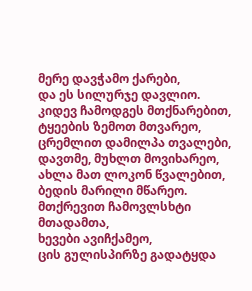მერე დავჭამო ქარები,
და ეს სილურჯე დავლიო.
კიდევ ჩამოდგეს მთქნარებით,
ტყეების ზემოთ მთვარეო,
ცრემლით დამილპა თვალები,
დავთმე, მუხლთ მოვიხარეო,
ახლა მათ ლოკონ წვალებით,
ბედის მარილი მწარეო.
მთქრევით ჩამოვლსხტი მთადამთა,
ხევები ავიჩქამეო,
ცის გულისპირზე გადატყდა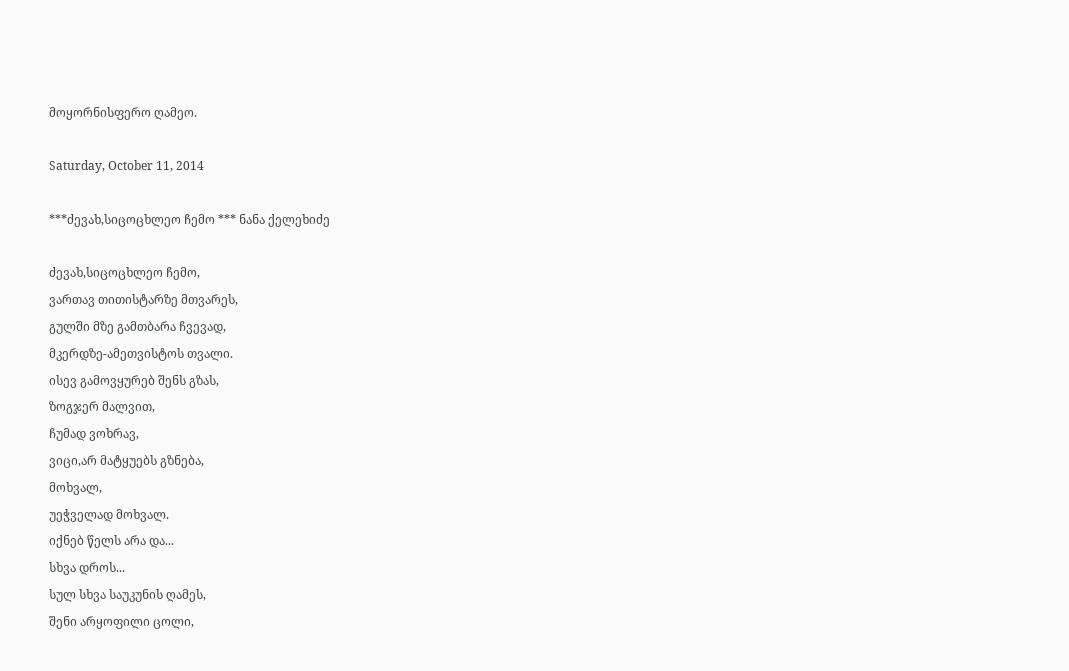მოყორნისფერო ღამეო.

Saturday, October 11, 2014

***ძევახ,სიცოცხლეო ჩემო *** ნანა ქელეხიძე

ძევახ,სიცოცხლეო ჩემო,
ვართავ თითისტარზე მთვარეს,
გულში მზე გამთბარა ჩვევად,
მკერდზე-ამეთვისტოს თვალი.
ისევ გამოვყურებ შენს გზას,
ზოგჯერ მალვით,
ჩუმად ვოხრავ,
ვიცი,არ მატყუებს გზნება,
მოხვალ,
უეჭველად მოხვალ.
იქნებ წელს არა და...
სხვა დროს...
სულ სხვა საუკუნის ღამეს,
შენი არყოფილი ცოლი,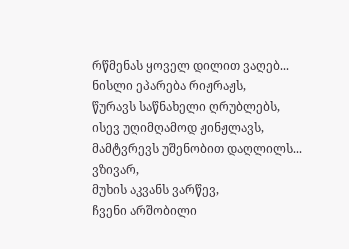რწმენას ყოველ დილით ვაღებ...
ნისლი ეპარება რიჟრაჟს,
წურავს საწნახელი ღრუბლებს,
ისევ უღიმღამოდ ჟინჟლავს,
მამტვრევს უშენობით დაღლილს...
ვზივარ,
მუხის აკვანს ვარწევ,
ჩვენი არშობილი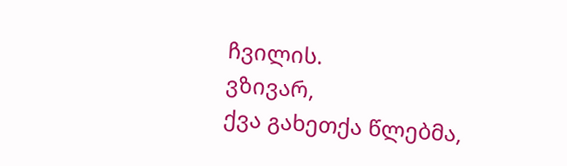ჩვილის.
ვზივარ,
ქვა გახეთქა წლებმა,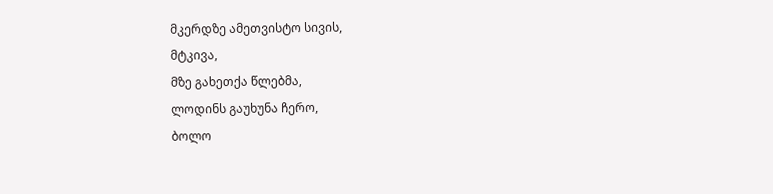მკერდზე ამეთვისტო სივის,
მტკივა,
მზე გახეთქა წლებმა,
ლოდინს გაუხუნა ჩერო,
ბოლო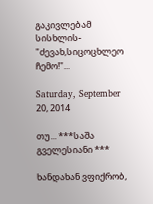გაკივლებამ სისხლის-
"ძევახ,სიცოცხლეო ჩემო!"...

Saturday, September 20, 2014

თუ... ***საშა გველესიანი ***

ხანდახან ვფიქრობ,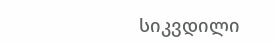სიკვდილი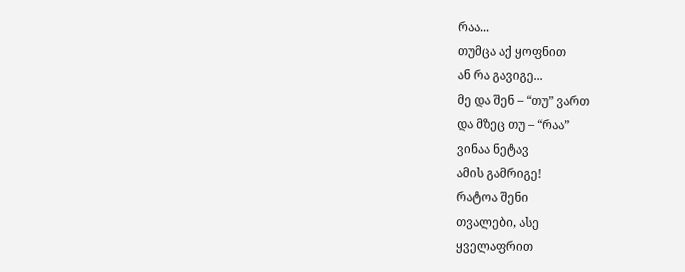რაა...
თუმცა აქ ყოფნით
ან რა გავიგე...
მე და შენ – “თუ” ვართ
და მზეც თუ – “რაა”
ვინაა ნეტავ
ამის გამრიგე!
რატოა შენი
თვალები, ასე
ყველაფრით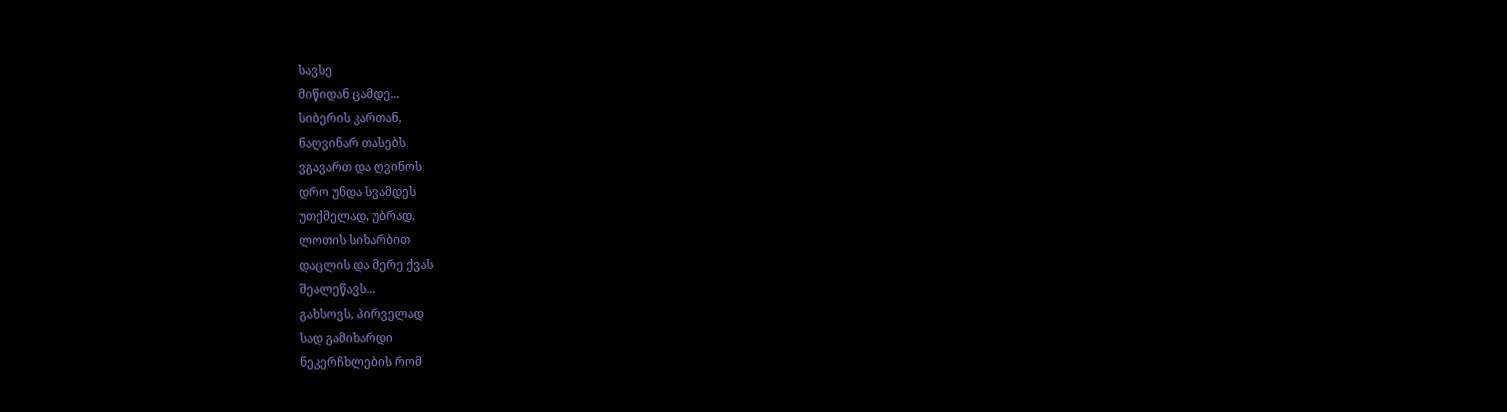სავსე
მიწიდან ცამდე...
სიბერის კართან,
ნაღვინარ თასებს
ვგავართ და ღვინოს
დრო უნდა სვამდეს
უთქმელად, უბრად,
ლოთის სიხარბით
დაცლის და მერე ქვას
შეალეწავს...
გახსოვს, პირველად
სად გამიხარდი
ნეკერჩხლების რომ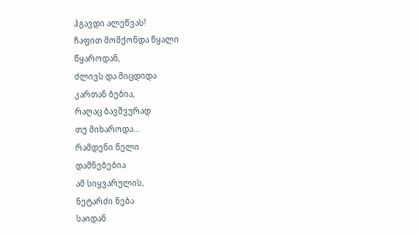ჰგავდი ალეწვას!
ჩაფით მომქონდა წყალი
წყაროდან,
ძლივს და მიცდიდა
კართან ბებია,
რაღაც ბავშვურად
თუ მიხაროდა...
რამდენი წელი
დამნებებია
ამ სიყვარულის,
ნეტარძი ნება
საიდან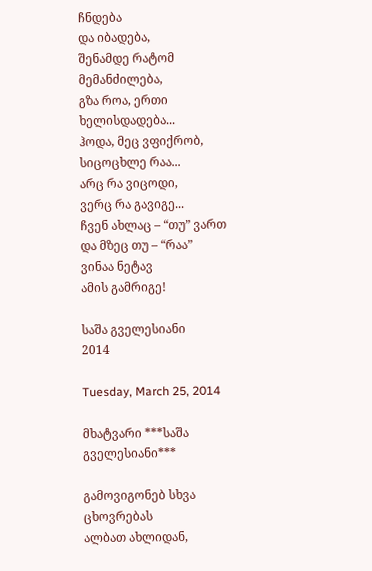ჩნდება
და იბადება,
შენამდე რატომ
მემანძილება,
გზა როა, ერთი
ხელისდადება...
ჰოდა, მეც ვფიქრობ,
სიცოცხლე რაა...
არც რა ვიცოდი,
ვერც რა გავიგე...
ჩვენ ახლაც – “თუ” ვართ
და მზეც თუ – “რაა”
ვინაა ნეტავ
ამის გამრიგე!

საშა გველესიანი
2014

Tuesday, March 25, 2014

მხატვარი ***საშა გველესიანი***

გამოვიგონებ სხვა ცხოვრებას
ალბათ ახლიდან,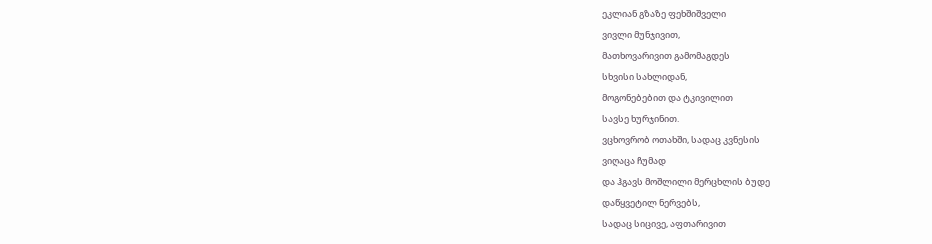ეკლიან გზაზე ფეხშიშველი
ვივლი მუნჯივით,
მათხოვარივით გამომაგდეს
სხვისი სახლიდან,
მოგონებებით და ტკივილით
სავსე ხურჯინით.
ვცხოვრობ ოთახში, სადაც კვნესის
ვიღაცა ჩუმად
და ჰგავს მოშლილი მერცხლის ბუდე
დაწყვეტილ ნერვებს,
სადაც სიცივე, აფთარივით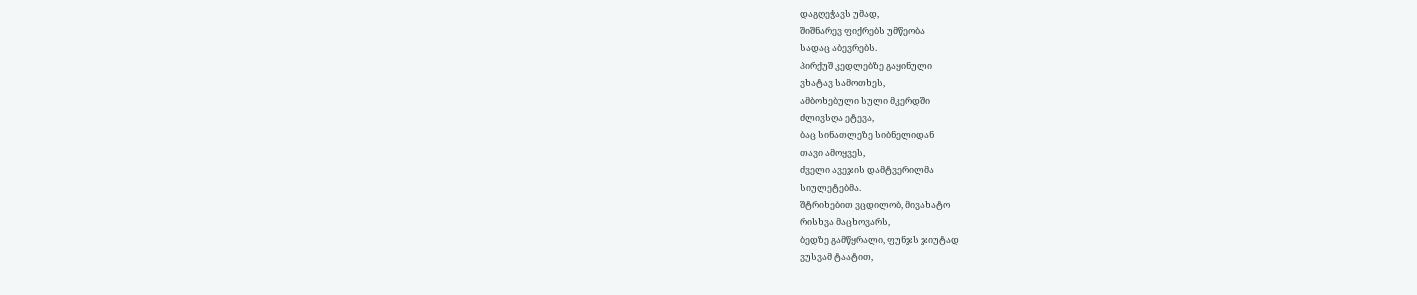დაგღეჭავს უმად,
შიშნარევ ფიქრებს უმწეობა
სადაც აბევრებს.
პირქუშ კედლებზე გაყინული
ვხატავ სამოთხეს,
ამბოხებული სული მკერდში
ძლივსღა ეტევა,
ბაც სინათლეზე სიბნელიდან
თავი ამოყვეს,
ძველი ავეჯის დამტვერილმა
სიულეტებმა.
შტრიხებით ვცდილობ, მივახატო
რისხვა მაცხოვარს,
ბედზე გამწყრალი, ფუნჯს ჯიუტად
ვუსვამ ტაატით,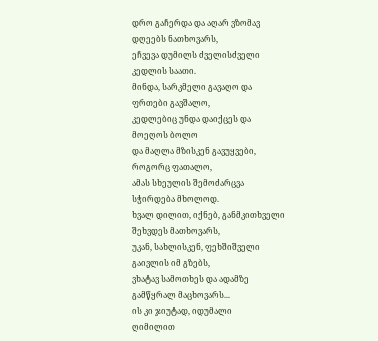დრო გაჩერდა და აღარ ვზომავ
დღეებს ნათხოვარს,
ეჩვევა დუმილს ძველისძველი
კედლის საათი.
მინდა, სარკმელი გავაღო და
ფრთები გავშალო,
კედლებიც უნდა დაიქცეს და
მოეღოს ბოლო
და მაღლა მზისკენ გავუყვები,
როგორც ფათალო,
ამას სხეულის შემოძარცვა
სჭირდება მხოლოდ.
ხვალ დილით, იქნებ, განმკითხველი
შეხვდეს მათხოვარს,
უკან, სახლისკენ, ფეხშიშველი
გაივლის იმ გზებს,
ვხატავ სამოთხეს და ადამზე
გამწყრალ მაცხოვარს...
ის კი ჯიუტად, იდუმალი
ღიმილით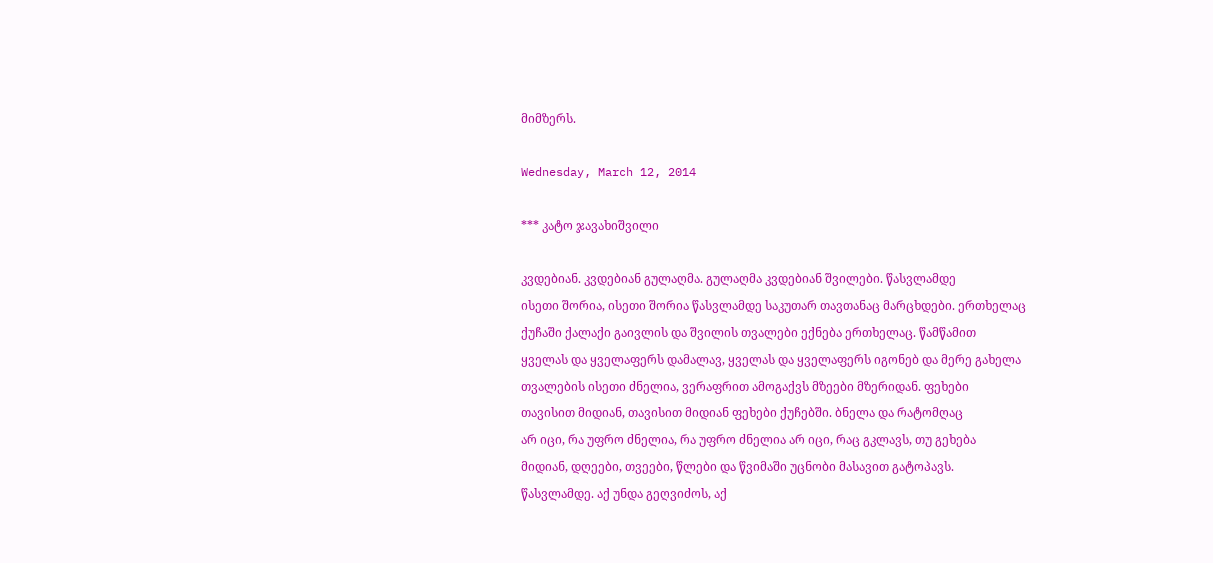მიმზერს.

Wednesday, March 12, 2014

*** კატო ჯავახიშვილი

კვდებიან. კვდებიან გულაღმა. გულაღმა კვდებიან შვილები. წასვლამდე
ისეთი შორია, ისეთი შორია წასვლამდე საკუთარ თავთანაც მარცხდები. ერთხელაც
ქუჩაში ქალაქი გაივლის და შვილის თვალები ექნება ერთხელაც. წამწამით
ყველას და ყველაფერს დამალავ, ყველას და ყველაფერს იგონებ და მერე გახელა
თვალების ისეთი ძნელია, ვერაფრით ამოგაქვს მზეები მზერიდან. ფეხები
თავისით მიდიან, თავისით მიდიან ფეხები ქუჩებში. ბნელა და რატომღაც
არ იცი, რა უფრო ძნელია, რა უფრო ძნელია არ იცი, რაც გკლავს, თუ გეხება
მიდიან, დღეები, თვეები, წლები და წვიმაში უცნობი მასავით გატოპავს.
წასვლამდე. აქ უნდა გეღვიძოს, აქ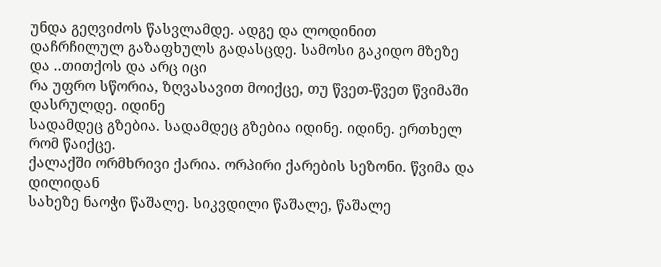უნდა გეღვიძოს წასვლამდე. ადგე და ლოდინით
დაჩრჩილულ გაზაფხულს გადასცდე. სამოსი გაკიდო მზეზე და ..თითქოს და არც იცი
რა უფრო სწორია, ზღვასავით მოიქცე, თუ წვეთ-წვეთ წვიმაში დასრულდე. იდინე
სადამდეც გზებია. სადამდეც გზებია იდინე. იდინე. ერთხელ რომ წაიქცე.
ქალაქში ორმხრივი ქარია. ორპირი ქარების სეზონი. წვიმა და დილიდან
სახეზე ნაოჭი წაშალე. სიკვდილი წაშალე, წაშალე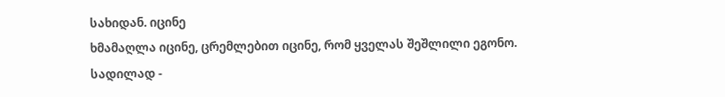სახიდან. იცინე
ხმამაღლა იცინე, ცრემლებით იცინე, რომ ყველას შეშლილი ეგონო. სადილად -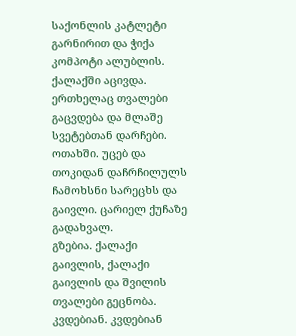საქონლის კატლეტი გარნირით და ჭიქა კომპოტი ალუბლის. ქალაქში აცივდა.
ერთხელაც თვალები გაცვდება და მლაშე სვეტებთან დარჩები. ოთახში. უცებ და
თოკიდან დაჩრჩილულს ჩამოხსნი სარეცხს და გაივლი. ცარიელ ქუჩაზე გადახვალ.
გზებია. ქალაქი გაივლის, ქალაქი გაივლის და შვილის თვალები გეცნობა.
კვდებიან. კვდებიან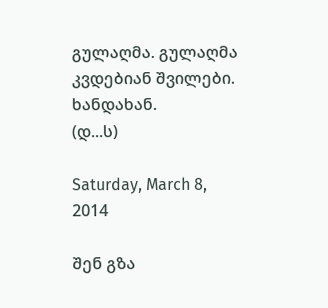გულაღმა. გულაღმა კვდებიან შვილები.
ხანდახან.
(დ...ს)

Saturday, March 8, 2014

შენ გზა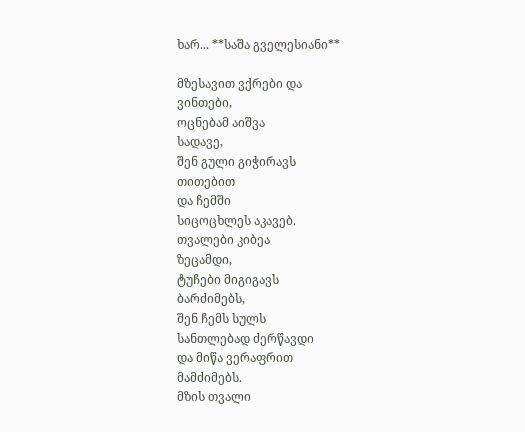ხარ... **საშა გველესიანი**

მზესავით ვქრები და
ვინთები,
ოცნებამ აიშვა
სადავე,
შენ გული გიჭირავს
თითებით
და ჩემში
სიცოცხლეს აკავებ.
თვალები კიბეა
ზეცამდი,
ტუჩები მიგიგავს
ბარძიმებს,
შენ ჩემს სულს
სანთლებად ძერწავდი
და მიწა ვერაფრით
მამძიმებს.
მზის თვალი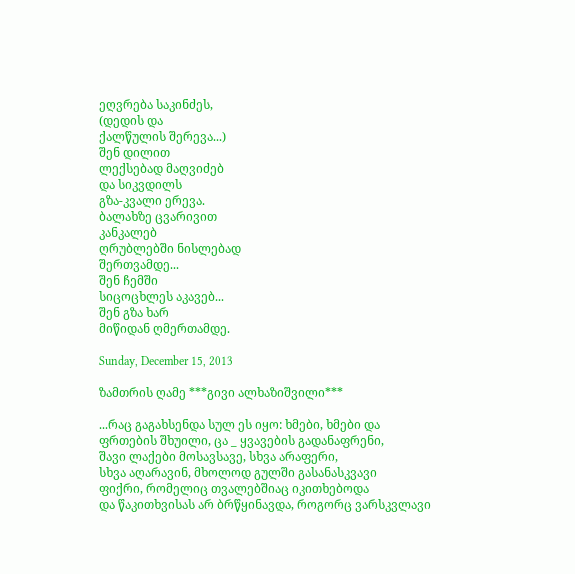ეღვრება საკინძეს,
(დედის და
ქალწულის შერევა...)
შენ დილით
ლექსებად მაღვიძებ
და სიკვდილს
გზა-კვალი ერევა.
ბალახზე ცვარივით
კანკალებ
ღრუბლებში ნისლებად
შერთვამდე...
შენ ჩემში
სიცოცხლეს აკავებ...
შენ გზა ხარ
მიწიდან ღმერთამდე.

Sunday, December 15, 2013

ზამთრის ღამე ***გივი ალხაზიშვილი***

...რაც გაგახსენდა სულ ეს იყო: ხმები, ხმები და
ფრთების შხუილი, ცა _ ყვავების გადანაფრენი,
შავი ლაქები მოსავსავე, სხვა არაფერი,
სხვა აღარავინ, მხოლოდ გულში გასანასკვავი
ფიქრი, რომელიც თვალებშიაც იკითხებოდა
და წაკითხვისას არ ბრწყინავდა, როგორც ვარსკვლავი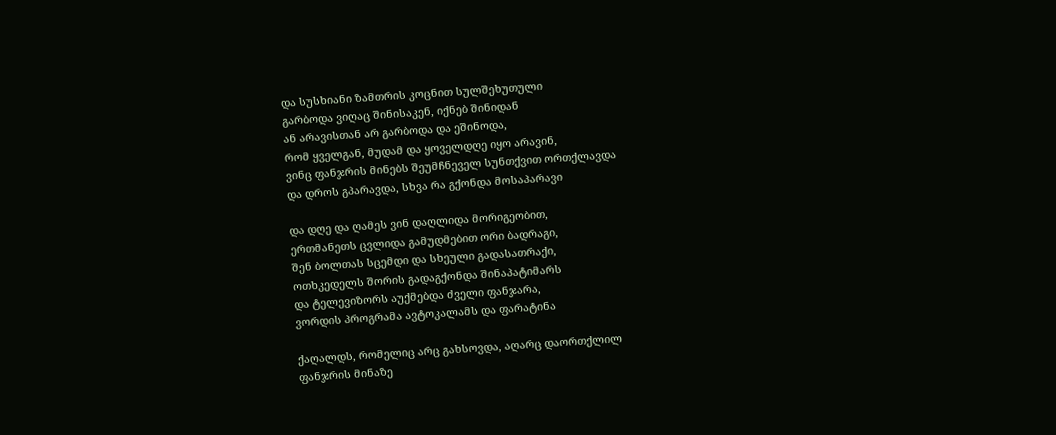და სუსხიანი ზამთრის კოცნით სულშეხუთული
გარბოდა ვიღაც შინისაკენ, იქნებ შინიდან
ან არავისთან არ გარბოდა და ეშინოდა,
რომ ყველგან, მუდამ და ყოველდღე იყო არავინ,
ვინც ფანჯრის მინებს შეუმჩნეველ სუნთქვით ორთქლავდა
და დროს გპარავდა, სხვა რა გქონდა მოსაპარავი

და დღე და ღამეს ვინ დაღლიდა მორიგეობით,
ერთმანეთს ცვლიდა გამუდმებით ორი ბადრაგი,
შენ ბოლთას სცემდი და სხეული გადასათრაქი,
ოთხკედელს შორის გადაგქონდა შინაპატიმარს
და ტელევიზორს აუქმებდა ძველი ფანჯარა,
ვორდის პროგრამა ავტოკალამს და ფარატინა

ქაღალდს, რომელიც არც გახსოვდა, აღარც დაორთქლილ
ფანჯრის მინაზე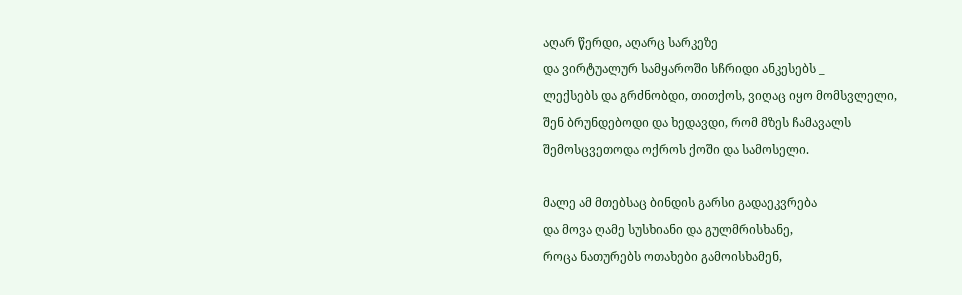აღარ წერდი, აღარც სარკეზე
და ვირტუალურ სამყაროში სჩრიდი ანკესებს _
ლექსებს და გრძნობდი, თითქოს, ვიღაც იყო მომსვლელი,
შენ ბრუნდებოდი და ხედავდი, რომ მზეს ჩამავალს
შემოსცვეთოდა ოქროს ქოში და სამოსელი.

მალე ამ მთებსაც ბინდის გარსი გადაეკვრება
და მოვა ღამე სუსხიანი და გულმრისხანე,
როცა ნათურებს ოთახები გამოისხამენ,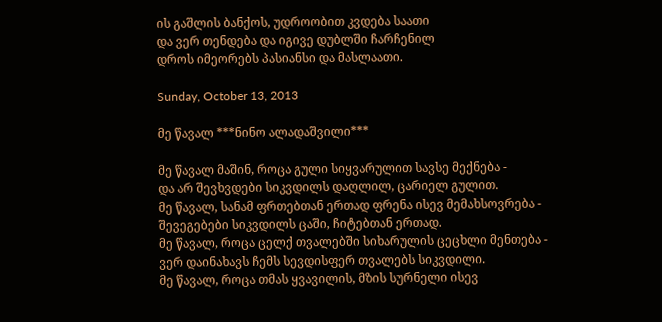ის გაშლის ბანქოს, უდროობით კვდება საათი
და ვერ თენდება და იგივე დუბლში ჩარჩენილ
დროს იმეორებს პასიანსი და მასლაათი.

Sunday, October 13, 2013

მე წავალ ***ნინო ალადაშვილი***

მე წავალ მაშინ, როცა გული სიყვარულით სავსე მექნება -
და არ შევხვდები სიკვდილს დაღლილ, ცარიელ გულით.
მე წავალ, სანამ ფრთებთან ერთად ფრენა ისევ მემახსოვრება -
შევეგებები სიკვდილს ცაში, ჩიტებთან ერთად.
მე წავალ, როცა ცელქ თვალებში სიხარულის ცეცხლი მენთება -
ვერ დაინახავს ჩემს სევდისფერ თვალებს სიკვდილი.
მე წავალ, როცა თმას ყვავილის, მზის სურნელი ისევ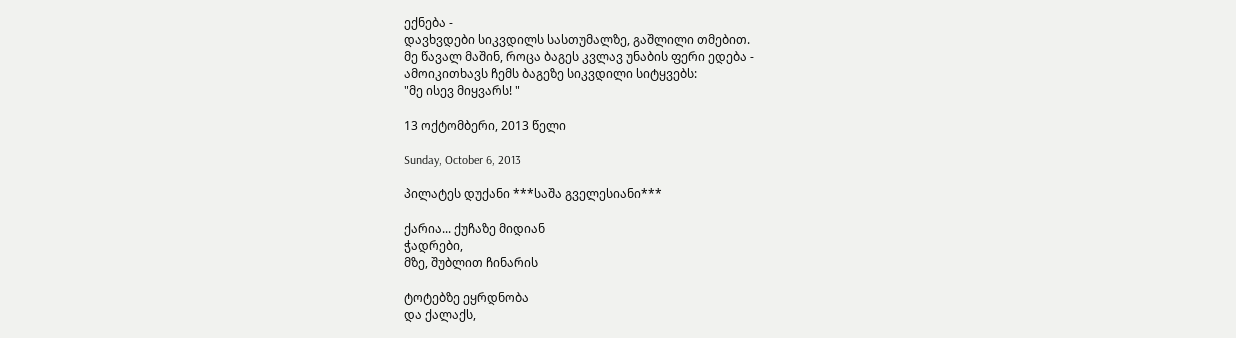ექნება -
დავხვდები სიკვდილს სასთუმალზე, გაშლილი თმებით.
მე წავალ მაშინ, როცა ბაგეს კვლავ უნაბის ფერი ედება -
ამოიკითხავს ჩემს ბაგეზე სიკვდილი სიტყვებს:
"მე ისევ მიყვარს! "

13 ოქტომბერი, 2013 წელი

Sunday, October 6, 2013

პილატეს დუქანი ***საშა გველესიანი***

ქარია... ქუჩაზე მიდიან
ჭადრები,
მზე, შუბლით ჩინარის

ტოტებზე ეყრდნობა
და ქალაქს,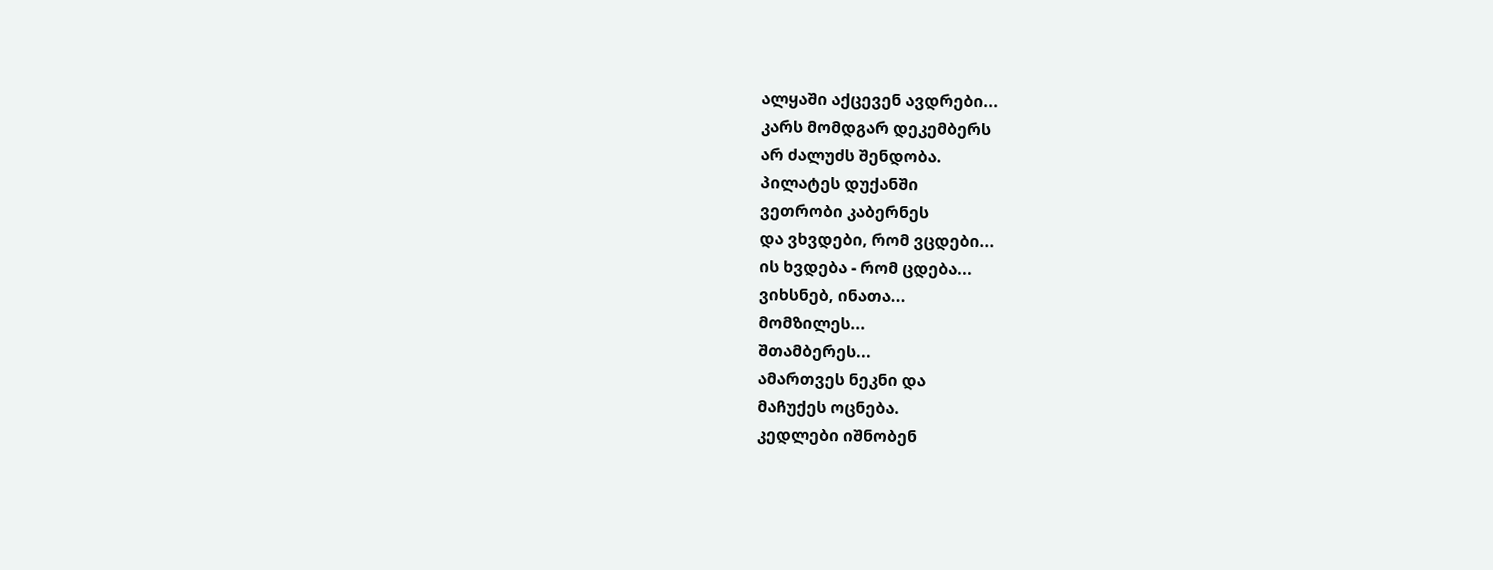ალყაში აქცევენ ავდრები...
კარს მომდგარ დეკემბერს
არ ძალუძს შენდობა.
პილატეს დუქანში
ვეთრობი კაბერნეს
და ვხვდები, რომ ვცდები...
ის ხვდება - რომ ცდება...
ვიხსნებ, ინათა...
მომზილეს...
შთამბერეს...
ამართვეს ნეკნი და
მაჩუქეს ოცნება.
კედლები იშნობენ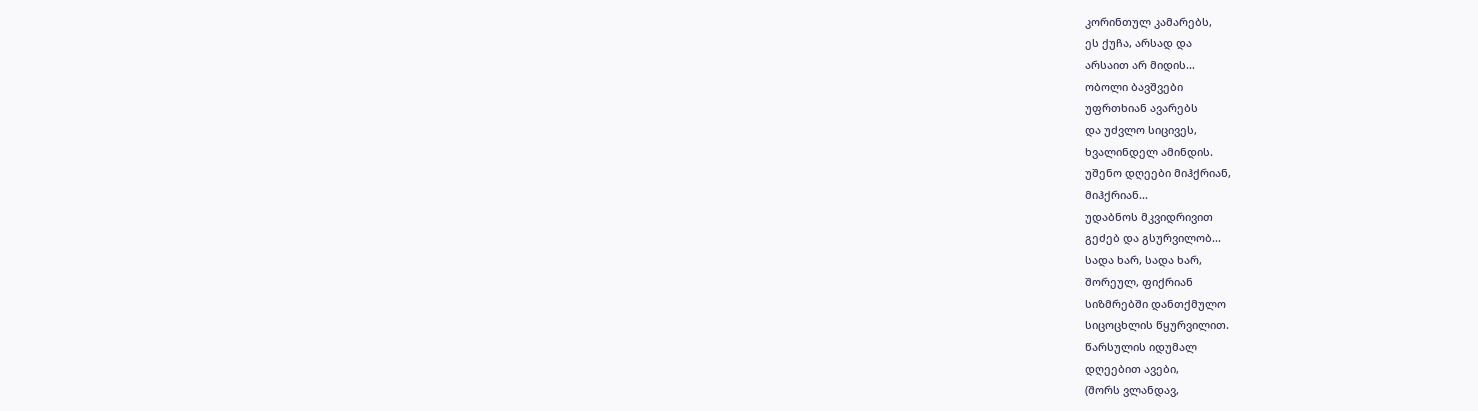კორინთულ კამარებს,
ეს ქუჩა, არსად და
არსაით არ მიდის...
ობოლი ბავშვები
უფრთხიან ავარებს
და უძვლო სიცივეს,
ხვალინდელ ამინდის.
უშენო დღეები მიჰქრიან,
მიჰქრიან...
უდაბნოს მკვიდრივით
გეძებ და გსურვილობ...
სადა ხარ, სადა ხარ,
შორეულ, ფიქრიან
სიზმრებში დანთქმულო
სიცოცხლის წყურვილით.
წარსულის იდუმალ
დღეებით ავები,
(შორს ვლანდავ,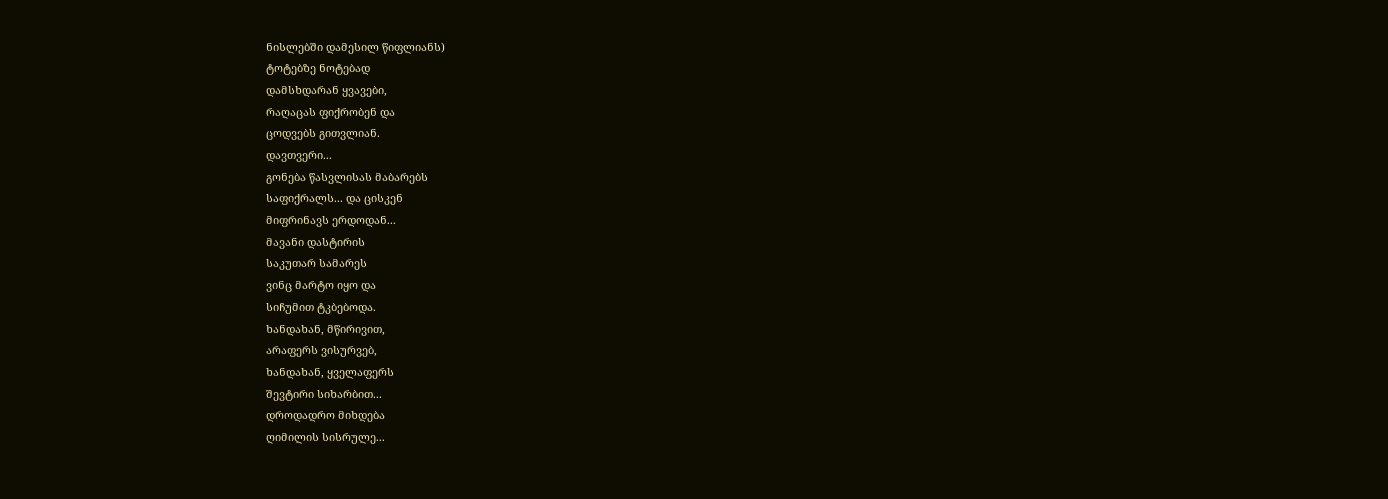ნისლებში დამესილ წიფლიანს)
ტოტებზე ნოტებად
დამსხდარან ყვავები,
რაღაცას ფიქრობენ და
ცოდვებს გითვლიან.
დავთვერი...
გონება წასვლისას მაბარებს
საფიქრალს... და ცისკენ
მიფრინავს ერდოდან...
მავანი დასტირის
საკუთარ სამარეს
ვინც მარტო იყო და
სიჩუმით ტკბებოდა.
ხანდახან, მწირივით,
არაფერს ვისურვებ,
ხანდახან, ყველაფერს
შევტირი სიხარბით...
დროდადრო მიხდება
ღიმილის სისრულე...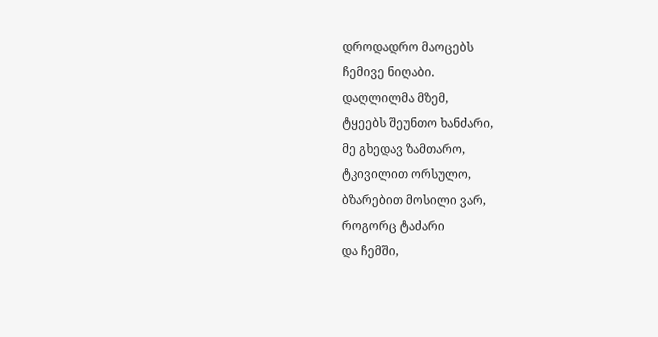დროდადრო მაოცებს
ჩემივე ნიღაბი.
დაღლილმა მზემ,
ტყეებს შეუნთო ხანძარი,
მე გხედავ ზამთარო,
ტკივილით ორსულო,
ბზარებით მოსილი ვარ,
როგორც ტაძარი
და ჩემში,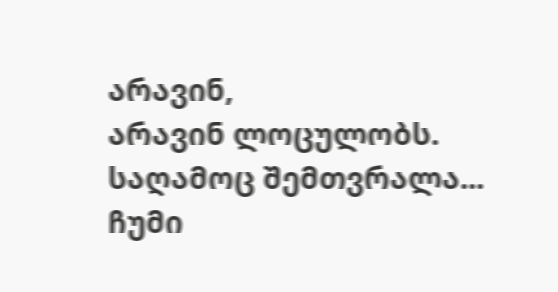არავინ,
არავინ ლოცულობს.
საღამოც შემთვრალა...
ჩუმი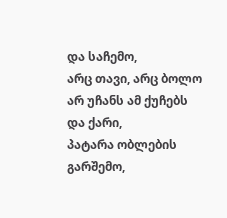და საჩემო,
არც თავი, არც ბოლო
არ უჩანს ამ ქუჩებს
და ქარი,
პატარა ობლების გარშემო,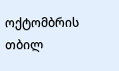ოქტომბრის თბილ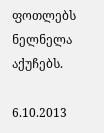ფოთლებს
ნელნელა აქუჩებს.

6.10.2013